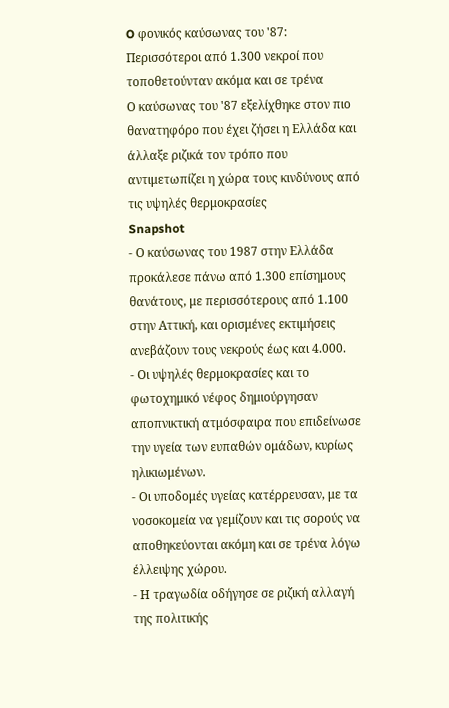O φονικός καύσωνας του '87: Περισσότεροι από 1.300 νεκροί που τοποθετούνταν ακόμα και σε τρένα
Ο καύσωνας του '87 εξελίχθηκε στον πιο θανατηφόρο που έχει ζήσει η Ελλάδα και άλλαξε ριζικά τον τρόπο που αντιμετωπίζει η χώρα τους κινδύνους από τις υψηλές θερμοκρασίες
Snapshot
- Ο καύσωνας του 1987 στην Ελλάδα προκάλεσε πάνω από 1.300 επίσημους θανάτους, με περισσότερους από 1.100 στην Αττική, και ορισμένες εκτιμήσεις ανεβάζουν τους νεκρούς έως και 4.000.
- Οι υψηλές θερμοκρασίες και το φωτοχημικό νέφος δημιούργησαν αποπνικτική ατμόσφαιρα που επιδείνωσε την υγεία των ευπαθών ομάδων, κυρίως ηλικιωμένων.
- Οι υποδομές υγείας κατέρρευσαν, με τα νοσοκομεία να γεμίζουν και τις σορούς να αποθηκεύονται ακόμη και σε τρένα λόγω έλλειψης χώρου.
- Η τραγωδία οδήγησε σε ριζική αλλαγή της πολιτικής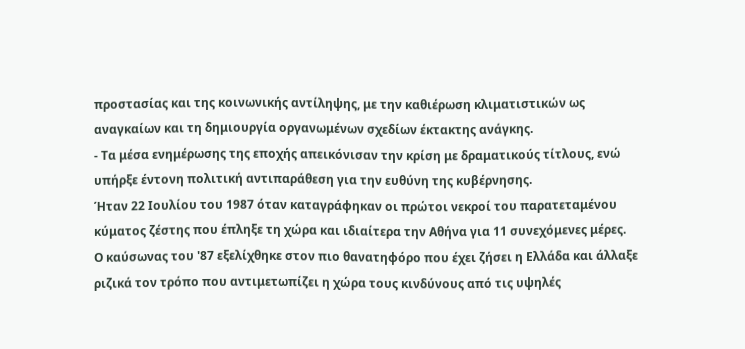προστασίας και της κοινωνικής αντίληψης, με την καθιέρωση κλιματιστικών ως αναγκαίων και τη δημιουργία οργανωμένων σχεδίων έκτακτης ανάγκης.
- Τα μέσα ενημέρωσης της εποχής απεικόνισαν την κρίση με δραματικούς τίτλους, ενώ υπήρξε έντονη πολιτική αντιπαράθεση για την ευθύνη της κυβέρνησης.
Ήταν 22 Ιουλίου του 1987 όταν καταγράφηκαν οι πρώτοι νεκροί του παρατεταμένου κύματος ζέστης που έπληξε τη χώρα και ιδιαίτερα την Αθήνα για 11 συνεχόμενες μέρες.
Ο καύσωνας του '87 εξελίχθηκε στον πιο θανατηφόρο που έχει ζήσει η Ελλάδα και άλλαξε ριζικά τον τρόπο που αντιμετωπίζει η χώρα τους κινδύνους από τις υψηλές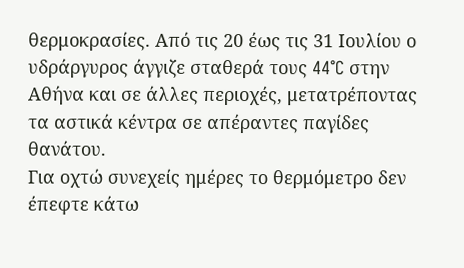θερμοκρασίες. Από τις 20 έως τις 31 Ιουλίου ο υδράργυρος άγγιζε σταθερά τους 44°C στην Αθήνα και σε άλλες περιοχές, μετατρέποντας τα αστικά κέντρα σε απέραντες παγίδες θανάτου.
Για οχτώ συνεχείς ημέρες το θερμόμετρο δεν έπεφτε κάτω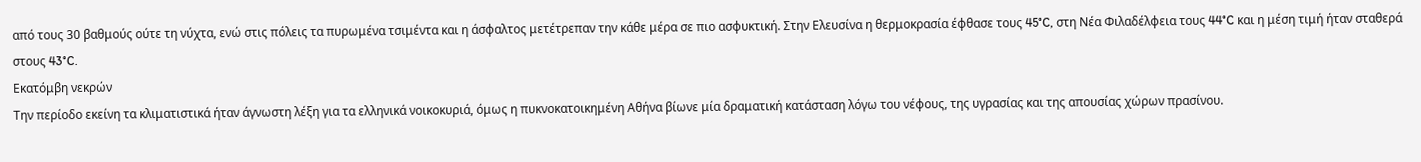από τους 30 βαθμούς ούτε τη νύχτα, ενώ στις πόλεις τα πυρωμένα τσιμέντα και η άσφαλτος μετέτρεπαν την κάθε μέρα σε πιο ασφυκτική. Στην Ελευσίνα η θερμοκρασία έφθασε τους 45°C, στη Νέα Φιλαδέλφεια τους 44°C και η μέση τιμή ήταν σταθερά στους 43°C.
Εκατόμβη νεκρών
Την περίοδο εκείνη τα κλιματιστικά ήταν άγνωστη λέξη για τα ελληνικά νοικοκυριά, όμως η πυκνοκατοικημένη Αθήνα βίωνε μία δραματική κατάσταση λόγω του νέφους, της υγρασίας και της απουσίας χώρων πρασίνου.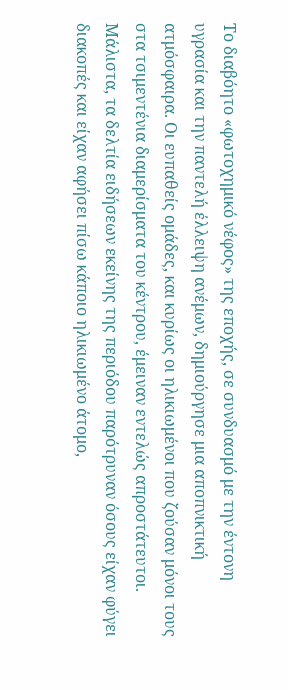Το διαβόητο «φωτοχημικό νέφος» της εποχής, σε συνδυασμό με την έντονη υγρασία και την παντελή έλλειψη ανέμων, δημιούργησε μια αποπνικτική ατμόσφαιρα. Οι ευπαθείς ομάδες, και κυρίως οι ηλικιωμένοι που ζούσαν μόνοι τους στα τσιμεντένια διαμερίσματα του κέντρου, έμειναν εντελώς απροστάτευτοι. Μάλιστα, τα δελτία ειδήσεων εκείνης της περιόδου παρότρυναν όσους είχαν φύγει διακοπές και είχαν αφήσει πίσω κάποιο ηλικιωμένο άτομο,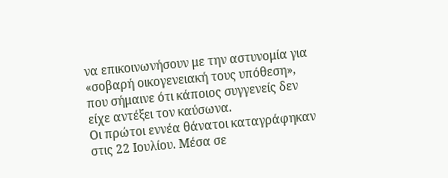να επικοινωνήσουν με την αστυνομία για «σοβαρή οικογενειακή τους υπόθεση», που σήμαινε ότι κάποιος συγγενείς δεν είχε αντέξει τον καύσωνα.
Οι πρώτοι εννέα θάνατοι καταγράφηκαν στις 22 Ιουλίου. Μέσα σε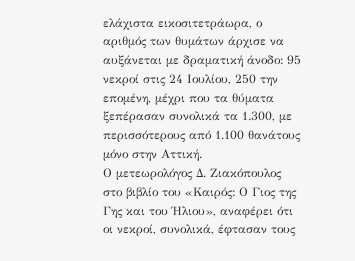ελάχιστα εικοσιτετράωρα, ο αριθμός των θυμάτων άρχισε να αυξάνεται με δραματική άνοδο: 95 νεκροί στις 24 Ιουλίου, 250 την επομένη, μέχρι που τα θύματα ξεπέρασαν συνολικά τα 1.300, με περισσότερους από 1.100 θανάτους μόνο στην Αττική.
Ο μετεωρολόγος Δ. Ζιακόπουλος στο βιβλίο του «Καιρός: Ο Γιος της Γης και του Ήλιου», αναφέρει ότι οι νεκροί, συνολικά, έφτασαν τους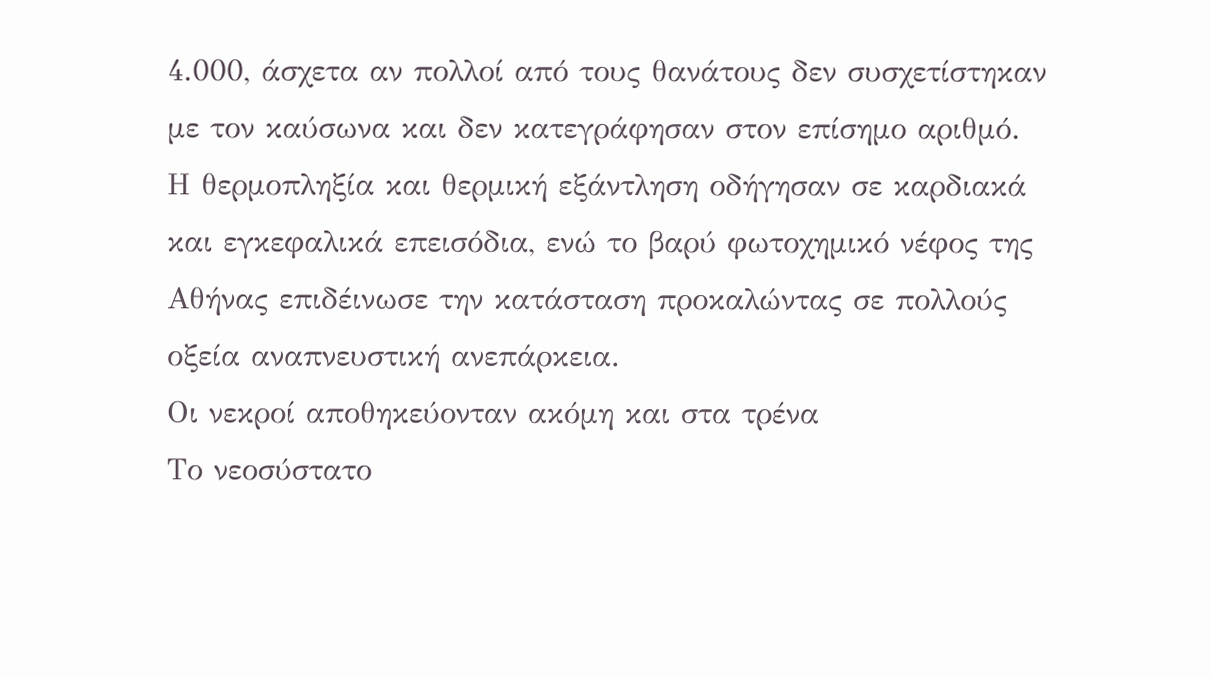4.000, άσχετα αν πολλοί από τους θανάτους δεν συσχετίστηκαν με τον καύσωνα και δεν κατεγράφησαν στον επίσημο αριθμό. Η θερμοπληξία και θερμική εξάντληση οδήγησαν σε καρδιακά και εγκεφαλικά επεισόδια, ενώ το βαρύ φωτοχημικό νέφος της Αθήνας επιδέινωσε την κατάσταση προκαλώντας σε πολλούς οξεία αναπνευστική ανεπάρκεια.
Οι νεκροί αποθηκεύονταν ακόμη και στα τρένα
Το νεοσύστατο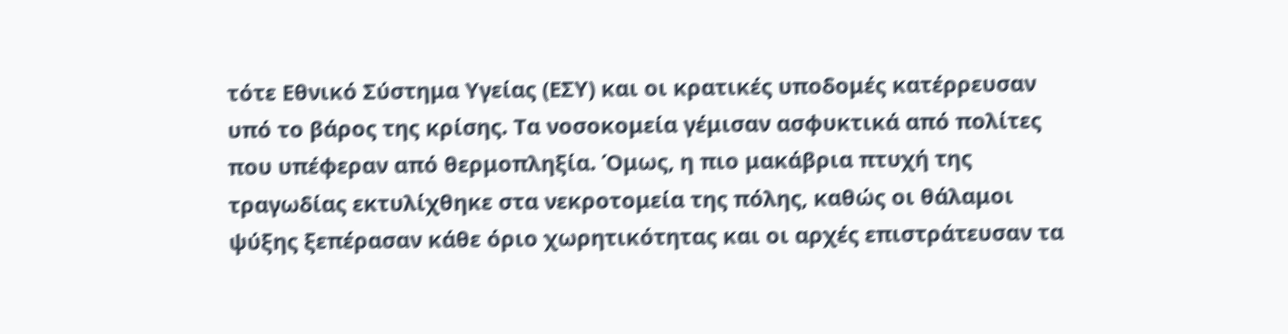τότε Εθνικό Σύστημα Υγείας (ΕΣΥ) και οι κρατικές υποδομές κατέρρευσαν υπό το βάρος της κρίσης. Τα νοσοκομεία γέμισαν ασφυκτικά από πολίτες που υπέφεραν από θερμοπληξία. Όμως, η πιο μακάβρια πτυχή της τραγωδίας εκτυλίχθηκε στα νεκροτομεία της πόλης, καθώς οι θάλαμοι ψύξης ξεπέρασαν κάθε όριο χωρητικότητας και οι αρχές επιστράτευσαν τα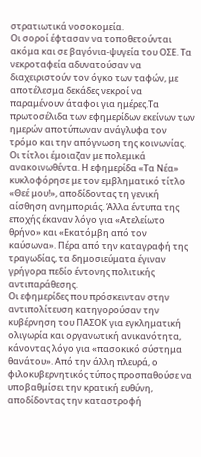στρατιωτικά νοσοκομεία.
Οι σοροί έφτασαν να τοποθετούνται ακόμα και σε βαγόνια-ψυγεία του ΟΣΕ. Τα νεκροταφεία αδυνατούσαν να διαχειριστούν τον όγκο των ταφών, με αποτέλεσμα δεκάδες νεκροί να παραμένουν άταφοι για ημέρες.Τα πρωτοσέλιδα των εφημερίδων εκείνων των ημερών αποτύπωναν ανάγλυφα τον τρόμο και την απόγνωση της κοινωνίας.
Οι τίτλοι έμοιαζαν με πολεμικά ανακοινωθέντα. Η εφημερίδα «Τα Νέα» κυκλοφόρησε με τον εμβληματικό τίτλο «Θεέ μου!», αποδίδοντας τη γενική αίσθηση ανημποριάς. Άλλα έντυπα της εποχής έκαναν λόγο για «Ατελείωτο θρήνο» και «Εκατόμβη από τον καύσωνα». Πέρα από την καταγραφή της τραγωδίας, τα δημοσιεύματα έγιναν γρήγορα πεδίο έντονης πολιτικής αντιπαράθεσης.
Οι εφημερίδες που πρόσκεινταν στην αντιπολίτευση κατηγορούσαν την κυβέρνηση του ΠΑΣΟΚ για εγκληματική ολιγωρία και οργανωτική ανικανότητα, κάνοντας λόγο για «πασοκικό σύστημα θανάτου». Από την άλλη πλευρά, ο φιλοκυβερνητικός τύπος προσπαθούσε να υποβαθμίσει την κρατική ευθύνη, αποδίδοντας την καταστροφή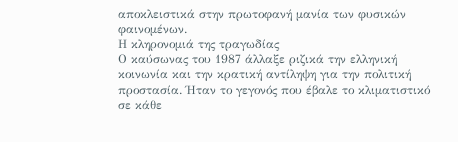αποκλειστικά στην πρωτοφανή μανία των φυσικών φαινομένων.
Η κληρονομιά της τραγωδίας
Ο καύσωνας του 1987 άλλαξε ριζικά την ελληνική κοινωνία και την κρατική αντίληψη για την πολιτική προστασία. Ήταν το γεγονός που έβαλε το κλιματιστικό σε κάθε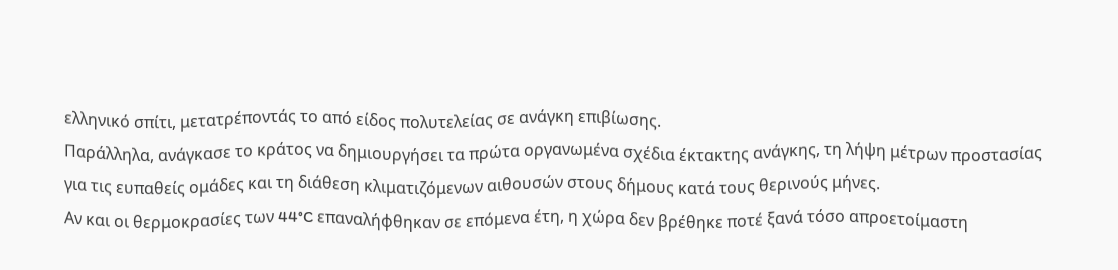ελληνικό σπίτι, μετατρέποντάς το από είδος πολυτελείας σε ανάγκη επιβίωσης.
Παράλληλα, ανάγκασε το κράτος να δημιουργήσει τα πρώτα οργανωμένα σχέδια έκτακτης ανάγκης, τη λήψη μέτρων προστασίας για τις ευπαθείς ομάδες και τη διάθεση κλιματιζόμενων αιθουσών στους δήμους κατά τους θερινούς μήνες.
Αν και οι θερμοκρασίες των 44°C επαναλήφθηκαν σε επόμενα έτη, η χώρα δεν βρέθηκε ποτέ ξανά τόσο απροετοίμαστη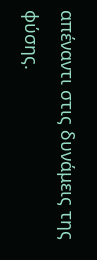απέναντι στις δυνάμεις της φύσης.